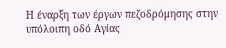Η έναρξη των έργων πεζοδρόμησης στην υπόλοιπη οδό Αγίας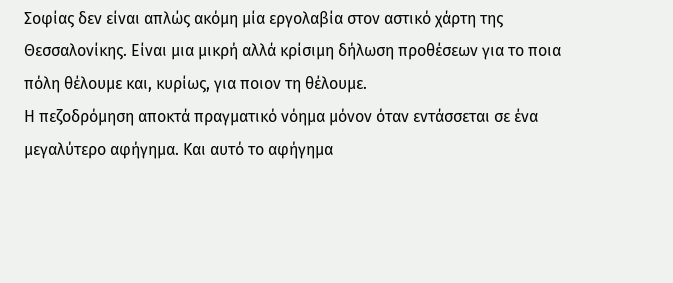Σοφίας δεν είναι απλώς ακόμη μία εργολαβία στον αστικό χάρτη της Θεσσαλονίκης. Είναι μια μικρή αλλά κρίσιμη δήλωση προθέσεων για το ποια πόλη θέλουμε και, κυρίως, για ποιον τη θέλουμε.
Η πεζοδρόμηση αποκτά πραγματικό νόημα μόνον όταν εντάσσεται σε ένα μεγαλύτερο αφήγημα. Και αυτό το αφήγημα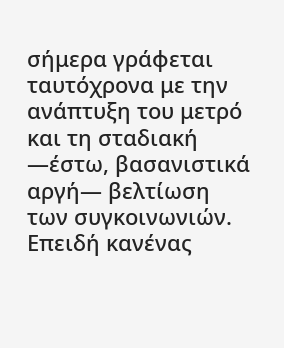σήμερα γράφεται ταυτόχρονα με την ανάπτυξη του μετρό και τη σταδιακή —έστω, βασανιστικά αργή— βελτίωση των συγκοινωνιών. Επειδή κανένας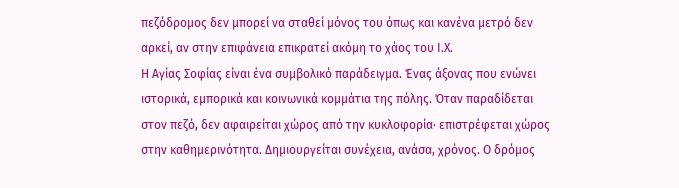πεζόδρομος δεν μπορεί να σταθεί μόνος του όπως και κανένα μετρό δεν αρκεί, αν στην επιφάνεια επικρατεί ακόμη το χάος του Ι.Χ.
Η Αγίας Σοφίας είναι ένα συμβολικό παράδειγμα. Ένας άξονας που ενώνει ιστορικά, εμπορικά και κοινωνικά κομμάτια της πόλης. Όταν παραδίδεται στον πεζό, δεν αφαιρείται χώρος από την κυκλοφορία· επιστρέφεται χώρος στην καθημερινότητα. Δημιουργείται συνέχεια, ανάσα, χρόνος. Ο δρόμος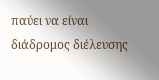παύει να είναι διάδρομος διέλευσης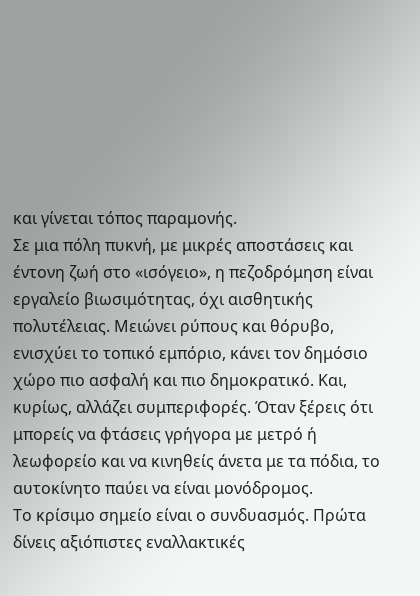και γίνεται τόπος παραμονής.
Σε μια πόλη πυκνή, με μικρές αποστάσεις και έντονη ζωή στο «ισόγειο», η πεζοδρόμηση είναι εργαλείο βιωσιμότητας, όχι αισθητικής πολυτέλειας. Μειώνει ρύπους και θόρυβο, ενισχύει το τοπικό εμπόριο, κάνει τον δημόσιο χώρο πιο ασφαλή και πιο δημοκρατικό. Και, κυρίως, αλλάζει συμπεριφορές. Όταν ξέρεις ότι μπορείς να φτάσεις γρήγορα με μετρό ή λεωφορείο και να κινηθείς άνετα με τα πόδια, το αυτοκίνητο παύει να είναι μονόδρομος.
Το κρίσιμο σημείο είναι ο συνδυασμός. Πρώτα δίνεις αξιόπιστες εναλλακτικές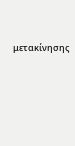μετακίνησης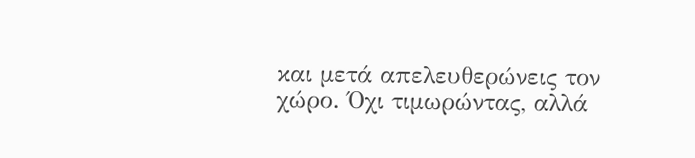και μετά απελευθερώνεις τον χώρο. Όχι τιμωρώντας, αλλά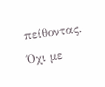πείθοντας. Όχι με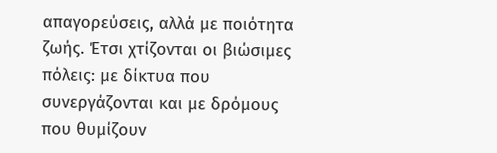απαγορεύσεις, αλλά με ποιότητα ζωής. Έτσι χτίζονται οι βιώσιμες πόλεις: με δίκτυα που συνεργάζονται και με δρόμους που θυμίζουν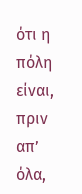ότι η πόλη είναι, πριν απ’ όλα,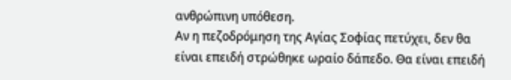ανθρώπινη υπόθεση.
Αν η πεζοδρόμηση της Αγίας Σοφίας πετύχει, δεν θα είναι επειδή στρώθηκε ωραίο δάπεδο. Θα είναι επειδή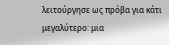λειτούργησε ως πρόβα για κάτι μεγαλύτερο: μια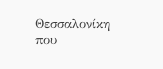Θεσσαλονίκη που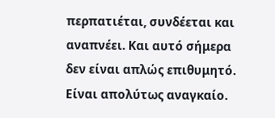περπατιέται, συνδέεται και αναπνέει. Και αυτό σήμερα δεν είναι απλώς επιθυμητό. Είναι απολύτως αναγκαίο.